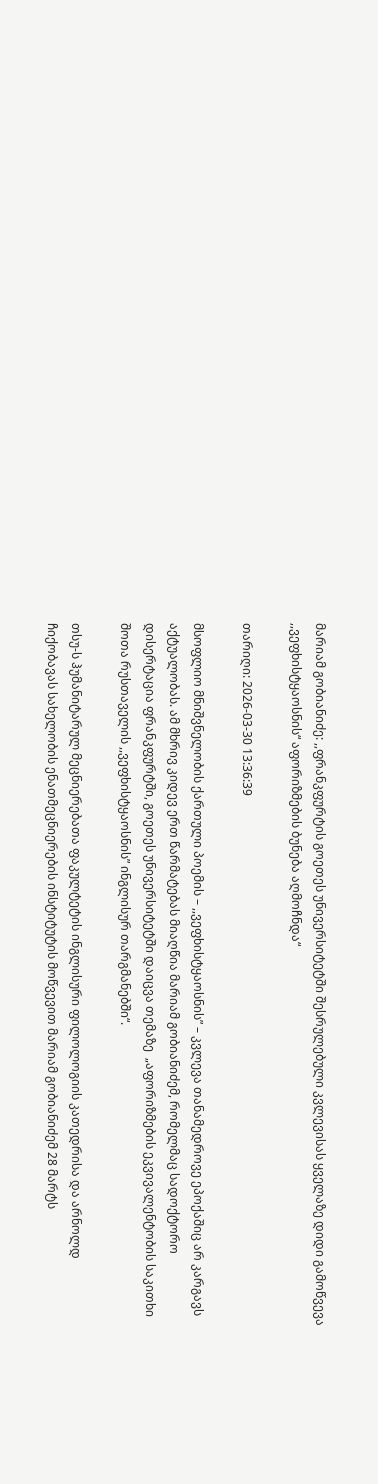მარიამ გობიანიძე: ,,ფრანკფურტის გოეთეს უნივერსიტეტში შესრულებული კვლევისას ყველაზე დიდი გამოწვევა ,,ვეფხისტყაოსნის“ აფორიზმების ბუნება აღმოჩნდა“

თარიღი: 2026-03-30 13:36:39

მსოფლიო მნიშვნელობის ქართული პოემის – ,,ვეფხისტყაოსნის” – კვლევა თანამედროვე ეპოქაშიც არ კარგავს აქტუალობას. ამ მხრივ კიდევ ერთ წარმატებას მიაღწია მარიამ გობიანიძემ, რომელმაც სადოქტორო დისერტაცია ფრანკფურტში, გოეთეს უნივერსიტეტში დაიცვა თემაზე  „აფორიზმების ეკვივალენტობის საკითხი შოთა რუსთაველის ,,ვეფხისტყაოსნის” ინგლისურ თარგმანებში“.

თსუ-ს ჰუმანიტარულ მეცნიერებათა ფაკულტეტის ინგლისური ფილოლოგიის კათედრისა და არნოლდ ჩიქობავას სახელობის ენათმეცნიერების ინსტიტუტის მოწვევით მარიამ გობიანიძემ 28 მარტს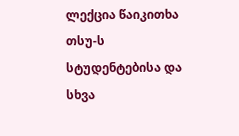ლექცია წაიკითხა თსუ-ს სტუდენტებისა და სხვა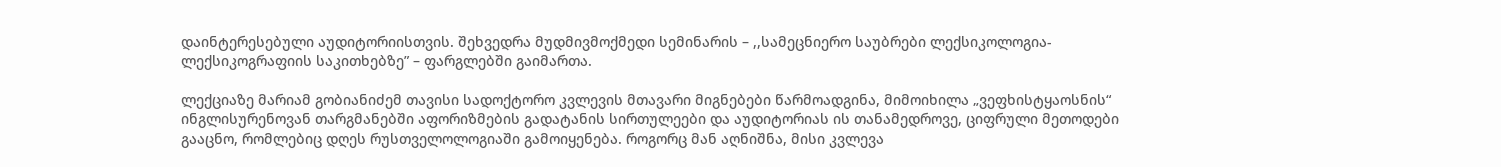დაინტერესებული აუდიტორიისთვის. შეხვედრა მუდმივმოქმედი სემინარის – ,,სამეცნიერო საუბრები ლექსიკოლოგია-ლექსიკოგრაფიის საკითხებზე” – ფარგლებში გაიმართა.

ლექციაზე მარიამ გობიანიძემ თავისი სადოქტორო კვლევის მთავარი მიგნებები წარმოადგინა, მიმოიხილა „ვეფხისტყაოსნის“ ინგლისურენოვან თარგმანებში აფორიზმების გადატანის სირთულეები და აუდიტორიას ის თანამედროვე, ციფრული მეთოდები გააცნო, რომლებიც დღეს რუსთველოლოგიაში გამოიყენება. როგორც მან აღნიშნა, მისი კვლევა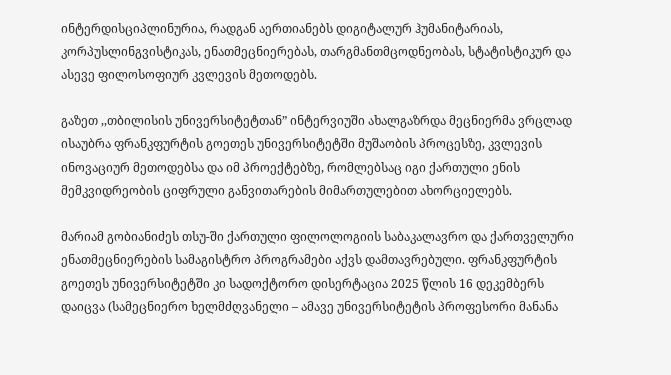ინტერდისციპლინურია, რადგან აერთიანებს დიგიტალურ ჰუმანიტარიას, კორპუსლინგვისტიკას, ენათმეცნიერებას, თარგმანთმცოდნეობას, სტატისტიკურ და ასევე ფილოსოფიურ კვლევის მეთოდებს.

გაზეთ ,,თბილისის უნივერსიტეტთან” ინტერვიუში ახალგაზრდა მეცნიერმა ვრცლად ისაუბრა ფრანკფურტის გოეთეს უნივერსიტეტში მუშაობის პროცესზე, კვლევის ინოვაციურ მეთოდებსა და იმ პროექტებზე, რომლებსაც იგი ქართული ენის მემკვიდრეობის ციფრული განვითარების მიმართულებით ახორციელებს.

მარიამ გობიანიძეს თსუ-ში ქართული ფილოლოგიის საბაკალავრო და ქართველური ენათმეცნიერების სამაგისტრო პროგრამები აქვს დამთავრებული. ფრანკფურტის გოეთეს უნივერსიტეტში კი სადოქტორო დისერტაცია 2025 წლის 16 დეკემბერს დაიცვა (სამეცნიერო ხელმძღვანელი – ამავე უნივერსიტეტის პროფესორი მანანა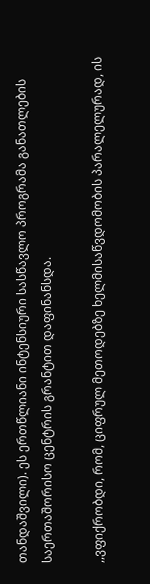თანდაშვილი). ეს ერთწლიანი ინტენსიური სასწავლო პროგრამა განათლების საერთაშორისო ცენტრის გრანტით დაფინანსდა.

,,ვფიქრობდი, რომ, ციფრულ მეთოდებზე ხელმისაწვდომობის პარალელურად, ის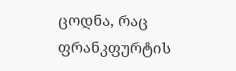ცოდნა, რაც ფრანკფურტის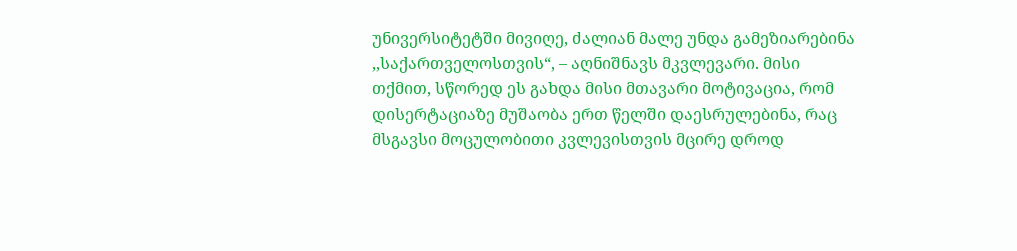უნივერსიტეტში მივიღე, ძალიან მალე უნდა გამეზიარებინა ,,საქართველოსთვის“, – აღნიშნავს მკვლევარი. მისი თქმით, სწორედ ეს გახდა მისი მთავარი მოტივაცია, რომ დისერტაციაზე მუშაობა ერთ წელში დაესრულებინა, რაც მსგავსი მოცულობითი კვლევისთვის მცირე დროდ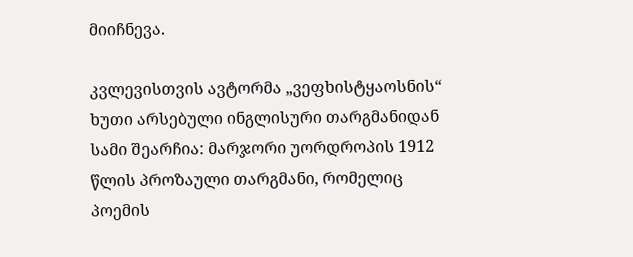მიიჩნევა.

კვლევისთვის ავტორმა „ვეფხისტყაოსნის“ ხუთი არსებული ინგლისური თარგმანიდან სამი შეარჩია: მარჯორი უორდროპის 1912 წლის პროზაული თარგმანი, რომელიც პოემის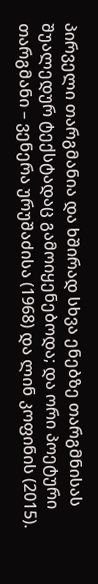პირველი თარგმანია და ხშირად სხვა ენებზე თარგმნისას შუალედურ ტექსტადაც გამოიყენებოდა; და ორი პოეტური თარგმანი – ვენერა ურუშაძისა (1968) და ლინ კოფინის (2015).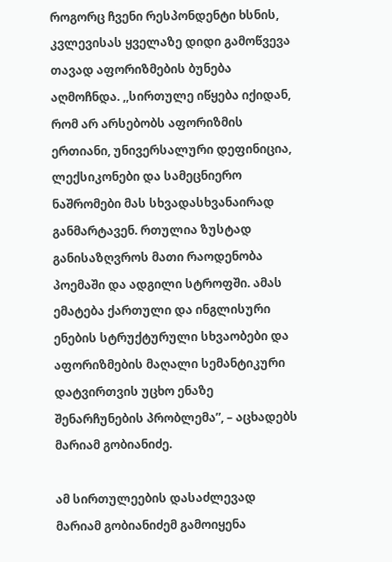როგორც ჩვენი რესპონდენტი ხსნის, კვლევისას ყველაზე დიდი გამოწვევა თავად აფორიზმების ბუნება აღმოჩნდა. ,,სირთულე იწყება იქიდან, რომ არ არსებობს აფორიზმის ერთიანი, უნივერსალური დეფინიცია, ლექსიკონები და სამეცნიერო ნაშრომები მას სხვადასხვანაირად განმარტავენ. რთულია ზუსტად განისაზღვროს მათი რაოდენობა პოემაში და ადგილი სტროფში. ამას ემატება ქართული და ინგლისური ენების სტრუქტურული სხვაობები და აფორიზმების მაღალი სემანტიკური დატვირთვის უცხო ენაზე შენარჩუნების პრობლემა”, – აცხადებს მარიამ გობიანიძე.

ამ სირთულეების დასაძლევად მარიამ გობიანიძემ გამოიყენა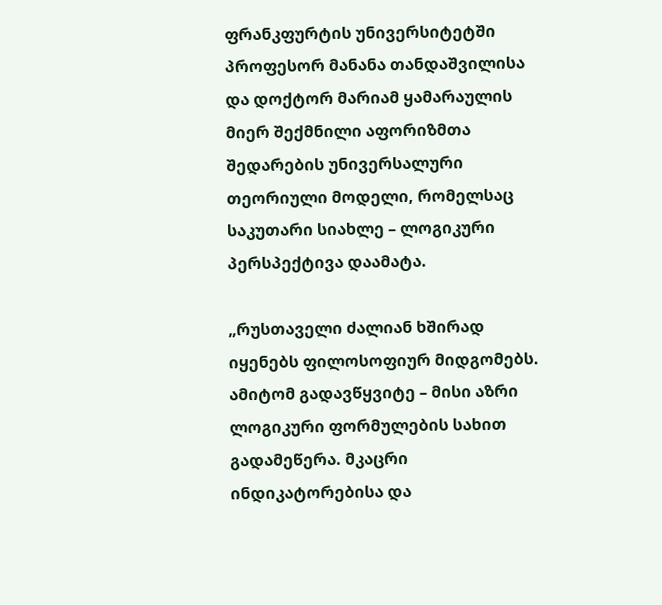ფრანკფურტის უნივერსიტეტში პროფესორ მანანა თანდაშვილისა და დოქტორ მარიამ ყამარაულის მიერ შექმნილი აფორიზმთა შედარების უნივერსალური თეორიული მოდელი, რომელსაც საკუთარი სიახლე – ლოგიკური პერსპექტივა დაამატა.

„რუსთაველი ძალიან ხშირად იყენებს ფილოსოფიურ მიდგომებს. ამიტომ გადავწყვიტე – მისი აზრი ლოგიკური ფორმულების სახით გადამეწერა. მკაცრი ინდიკატორებისა და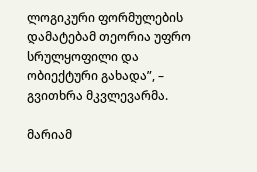ლოგიკური ფორმულების დამატებამ თეორია უფრო სრულყოფილი და ობიექტური გახადა”, – გვითხრა მკვლევარმა.

მარიამ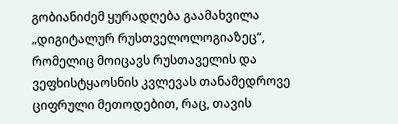გობიანიძემ ყურადღება გაამახვილა „დიგიტალურ რუსთველოლოგიაზეც“, რომელიც მოიცავს რუსთაველის და ვეფხისტყაოსნის კვლევას თანამედროვე ციფრული მეთოდებით, რაც, თავის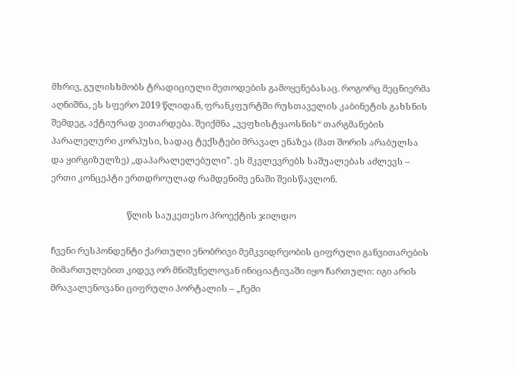მხრივ, გულისხმობს ტრადიციული მეთოდების გამოყენებასაც. როგორც მეცნიერმა აღნიშნა, ეს სფერო 2019 წლიდან, ფრანკფურტში რუსთაველის კაბინეტის გახსნის შემდეგ, აქტიურად ვითარდება. შეიქმნა „ვეფხისტყაოსნის“ თარგმანების პარალელური კორპუსი, სადაც ტექსტები მრავალ ენაზეა (მათ შორის არაბულსა და ყირგიზულზე) ,,დაპარალელებული”. ეს მკვლევრებს საშუალებას აძლევს – ერთი კონცეპტი ერთდროულად რამდენიმე ენაში შეისწავლონ.

                                      წლის საუკეთესო პროექტის ჯილდო

ჩვენი რესპონდენტი ქართული ენობრივი მემკვიდრეობის ციფრული განვითარების მიმართულებით კიდევ ორ მნიშვნელოვან ინიციატივაში იყო ჩართული: იგი არის მრავალენოვანი ციფრული პორტალის – „ჩემი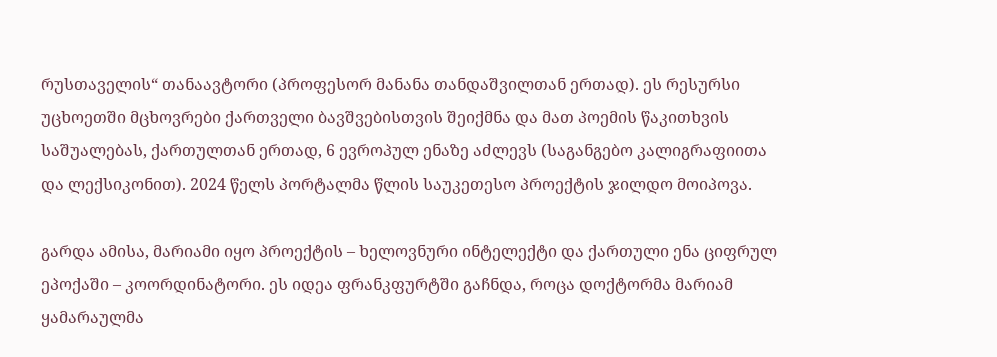რუსთაველის“ თანაავტორი (პროფესორ მანანა თანდაშვილთან ერთად). ეს რესურსი უცხოეთში მცხოვრები ქართველი ბავშვებისთვის შეიქმნა და მათ პოემის წაკითხვის საშუალებას, ქართულთან ერთად, 6 ევროპულ ენაზე აძლევს (საგანგებო კალიგრაფიითა და ლექსიკონით). 2024 წელს პორტალმა წლის საუკეთესო პროექტის ჯილდო მოიპოვა.

გარდა ამისა, მარიამი იყო პროექტის – ხელოვნური ინტელექტი და ქართული ენა ციფრულ ეპოქაში – კოორდინატორი. ეს იდეა ფრანკფურტში გაჩნდა, როცა დოქტორმა მარიამ ყამარაულმა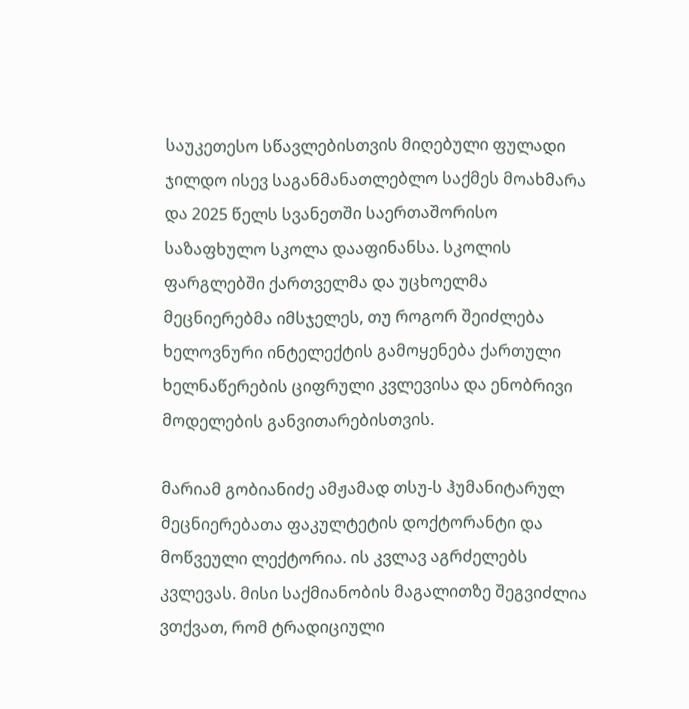საუკეთესო სწავლებისთვის მიღებული ფულადი ჯილდო ისევ საგანმანათლებლო საქმეს მოახმარა და 2025 წელს სვანეთში საერთაშორისო საზაფხულო სკოლა დააფინანსა. სკოლის ფარგლებში ქართველმა და უცხოელმა მეცნიერებმა იმსჯელეს, თუ როგორ შეიძლება ხელოვნური ინტელექტის გამოყენება ქართული ხელნაწერების ციფრული კვლევისა და ენობრივი მოდელების განვითარებისთვის.

მარიამ გობიანიძე ამჟამად თსუ-ს ჰუმანიტარულ მეცნიერებათა ფაკულტეტის დოქტორანტი და მოწვეული ლექტორია. ის კვლავ აგრძელებს კვლევას. მისი საქმიანობის მაგალითზე შეგვიძლია ვთქვათ, რომ ტრადიციული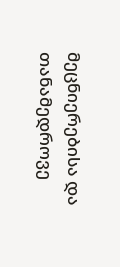მეცნიერებისა და თანამედროვე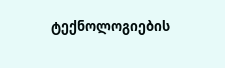ტექნოლოგიების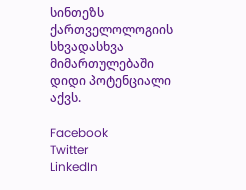სინთეზს ქართველოლოგიის სხვადასხვა მიმართულებაში დიდი პოტენციალი აქვს.

Facebook
Twitter
LinkedIn